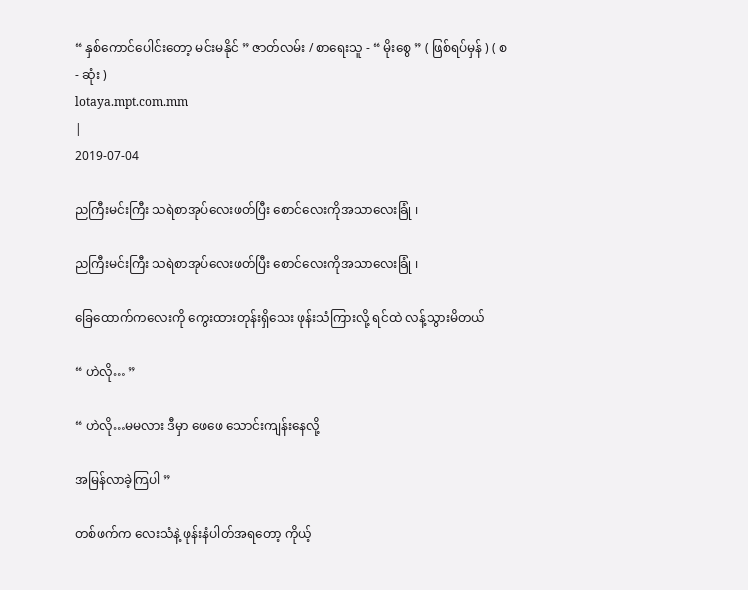“ နှစ်ကောင်ပေါင်းတော့ မင်းမနိုင် ” ဇာတ်လမ်း / စာရေးသူ - “ မိုးစွေ ” ( ဖြစ်ရပ်မှန် ) ( စ - ဆုံး )
lotaya.mpt.com.mm
|
2019-07-04

ညကြီးမင်းကြီး သရဲစာအုပ်လေးဖတ်ပြီး စောင်လေးကိုအသာလေးခြုံ ၊

ညကြီးမင်းကြီး သရဲစာအုပ်လေးဖတ်ပြီး စောင်လေးကိုအသာလေးခြုံ ၊

ခြေထောက်ကလေးကို ကွေးထားတုန်းရှိသေး ဖုန်းသံကြားလို့ ရင်ထဲ လန့်သွားမိတယ်

“ ဟဲလို… ”

“ ဟဲလို…မမလား ဒီမှာ ဖေဖေ သောင်းကျန်းနေလို့

အမြန်လာခဲ့ကြပါ ”

တစ်ဖက်က လေးသံနဲ့ ဖုန်းနံပါတ်အရတော့ ကိုယ့်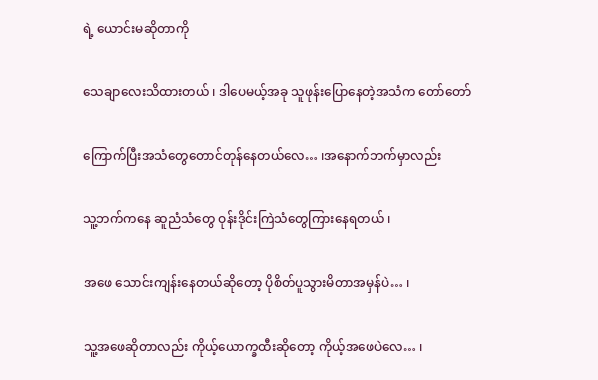ရဲ့ ယောင်းမဆိုတာကို

သေချာလေးသိထားတယ် ၊ ဒါပေမယ့်အခု သူဖုန်းပြောနေတဲ့အသံက တော်တော်

ကြောက်ပြီးအသံတွေတောင်တုန်နေတယ်လေ… ၊အနောက်ဘက်မှာလည်း

သူ့ဘက်ကနေ ဆူညံသံတွေ ဝုန်းဒိုင်းကြဲသံတွေကြားနေရတယ် ၊

အဖေ သောင်းကျန်းနေတယ်ဆိုတော့ ပိုစိတ်ပူသွားမိတာအမှန်ပဲ… ၊

သူ့အဖေဆိုတာလည်း ကိုယ့်ယောက္ခထီးဆိုတော့ ကိုယ့်အဖေပဲလေ… ၊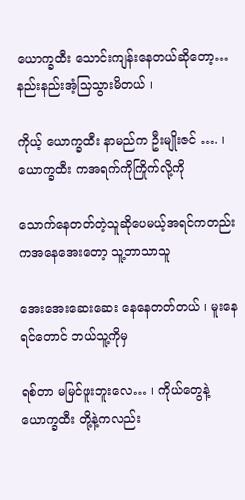ယောက္ခထီး သောင်းကျန်းနေတယ်ဆိုတော့… နည်းနည်းအံ့သြသွားမိတယ် ၊

ကိုယ့် ယောက္ခထီး နာမည်က ဦးမျိုးဇင် …. ၊ ယောက္ခထီး ကအရက်ကိုကြိုက်လို့ကို

သောက်နေတတ်တဲ့သူဆိုပေမယ့်အရင်ကတည်းကအနေအေးတော့ သူ့ဘာသာသူ

အေးအေးဆေးဆေး နေနေတတ်တယ် ၊ မူးနေရင်တောင် ဘယ်သူ့ကိုမှ

ရစ်တာ မမြင်ဖူးဘူးလေ… ၊ ကိုယ်တွေနဲ့ ယောက္ခထီး တို့နဲ့ကလည်း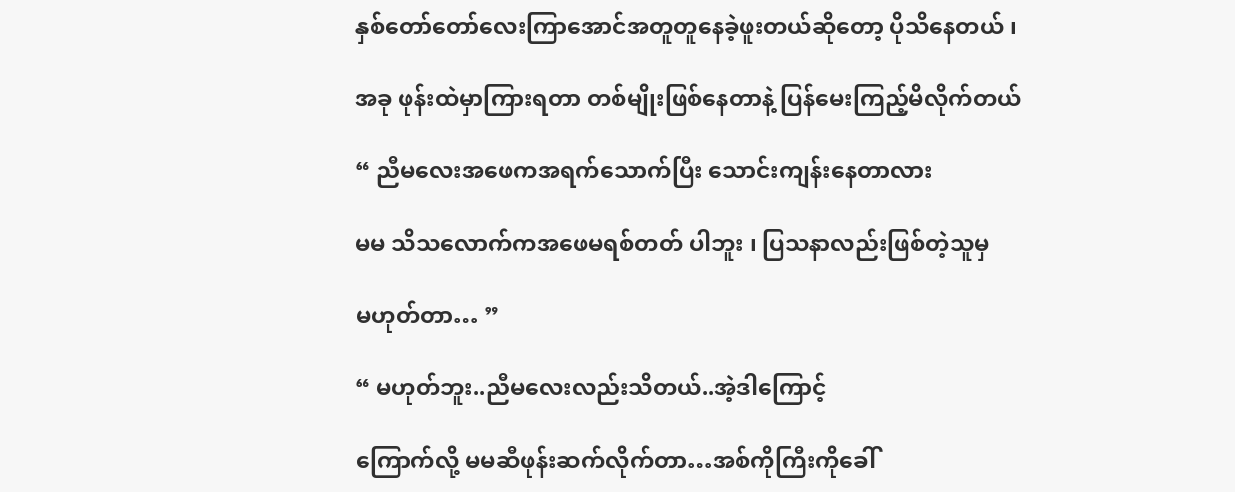နှစ်တော်တော်လေးကြာအောင်အတူတူနေခဲ့ဖူးတယ်ဆိုတော့ ပိုသိနေတယ် ၊

အခု ဖုန်းထဲမှာကြားရတာ တစ်မျိုးဖြစ်နေတာနဲ့ ပြန်မေးကြည့်မိလိုက်တယ်

“ ညီမလေးအဖေကအရက်သောက်ပြီး သောင်းကျန်းနေတာလား

မမ သိသလောက်ကအဖေမရစ်တတ် ပါဘူး ၊ ပြသနာလည်းဖြစ်တဲ့သူမှ

မဟုတ်တာ… ”

“ မဟုတ်ဘူး..ညီမလေးလည်းသိတယ်..အဲ့ဒါကြောင့်

ကြောက်လို့ မမဆီဖုန်းဆက်လိုက်တာ…အစ်ကိုကြီးကိုခေါ်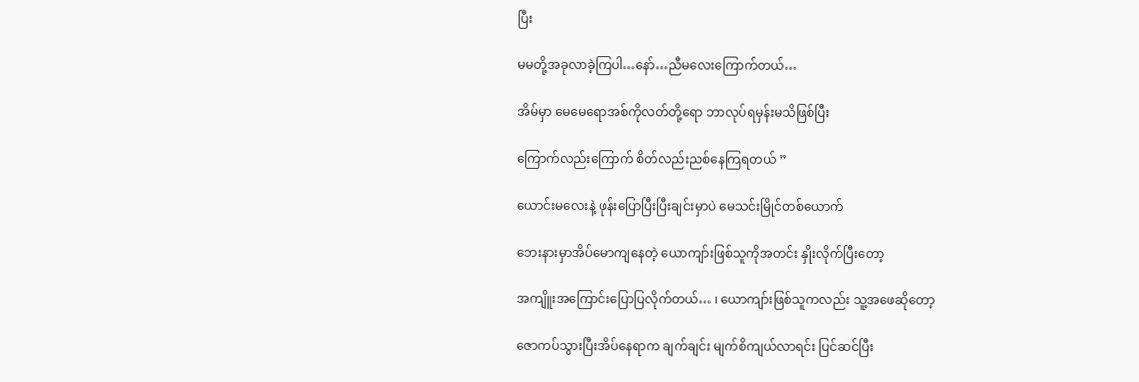ပြီး

မမတို့အခုလာခဲ့ကြပါ…နော်…ညီမလေးကြောက်တယ်…

အိမ်မှာ မေမေရောအစ်ကိုလတ်တို့ရော ဘာလုပ်ရမှန်းမသိဖြစ်ပြီး

ကြောက်လည်းကြောက် စိတ်လည်းညစ်နေကြရတယ် ”

ယောင်းမလေးနဲ့ ဖုန်းပြောပြီးပြီးချင်းမှာပဲ မေသင်းမြိုင်တစ်ယောက်

ဘေးနားမှာအိပ်မောကျနေတဲ့ ယောကျာ်းဖြစ်သူကိုအတင်း နှိုးလိုက်ပြီးတော့

အကျိူးအကြောင်းပြောပြလိုက်တယ်… ၊ ယောကျာ်းဖြစ်သူကလည်း သူ့အဖေဆိုတော့

ဇောကပ်သွားပြီးအိပ်နေရာက ချက်ချင်း မျက်စိကျယ်လာရင်း ပြင်ဆင်ပြီး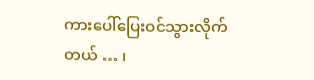ကားပေါ်ပြေးဝင်သွားလိုက်တယ် … ၊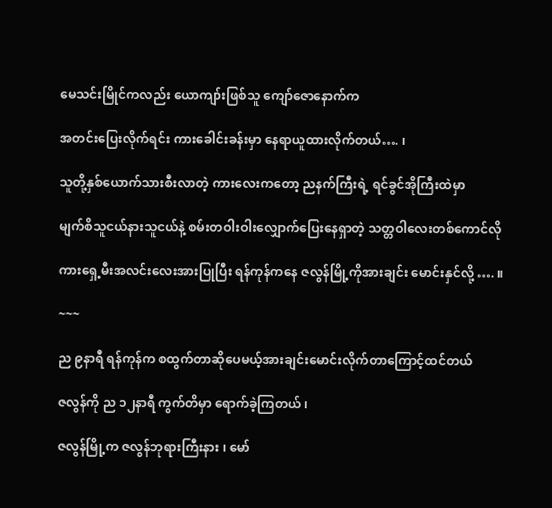မေသင်းမြိုင်ကလည်း ယောကျာ်းဖြစ်သူ ကျော်ဇောနောက်က

အတင်းပြေးလိုက်ရင်း ကားခေါင်းခန်းမှာ နေရာယူထားလိုက်တယ်…. ၊

သူတို့နှစ်ယောက်သားစီးလာတဲ့ ကားလေးကတော့ ညနက်ကြီးရဲ့ ရင်ခွင်အိုကြီးထဲမှာ

မျက်စိသူငယ်နားသူငယ်နဲ့ စမ်းတဝါးဝါးလျှောက်ပြေးနေရှာတဲ့ သတ္တဝါလေးတစ်ကောင်လို

ကားရှေ့မီးအလင်းလေးအားပြုပြီး ရန်ကုန်ကနေ ဇလွန်မြို့ကိုအားချင်း မောင်းနှင်လို့ …. ။

~~~

ည ၉နာရီ ရန်ကုန်က စထွက်တာဆိုပေမယ့်အားချင်းမောင်းလိုက်တာကြောင့်ထင်တယ်

ဇလွန်ကို ည ၁၂နာရီ ကွက်တိမှာ ရောက်ခဲ့ကြတယ် ၊

ဇလွန်မြို့က ဇလွန်ဘုရားကြီးနား ၊ မော်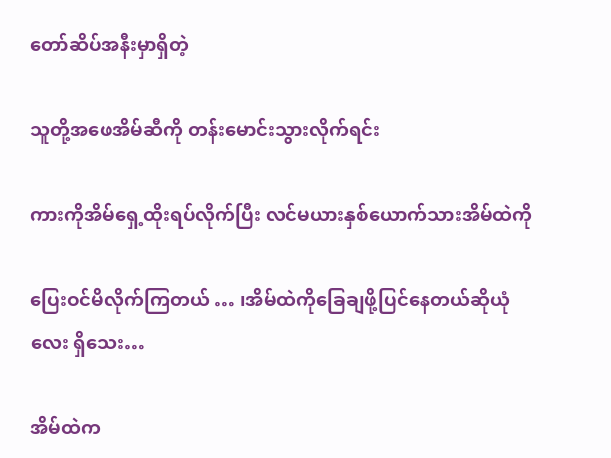တော်ဆိပ်အနီးမှာရှိတဲ့

သူတို့အဖေအိမ်ဆီကို တန်းမောင်းသွားလိုက်ရင်း

ကားကိုအိမ်ရှေ့ထိုးရပ်လိုက်ပြီး လင်မယားနှစ်ယောက်သားအိမ်ထဲကို

ပြေးဝင်မိလိုက်ကြတယ် … ၊အိမ်ထဲကိုခြေချဖို့ပြင်နေတယ်ဆိုယုံလေး ရှိသေး…

အိမ်ထဲက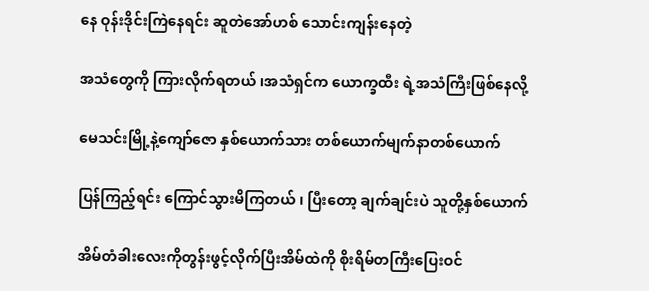နေ ဝုန်းဒိုင်းကြဲနေရင်း ဆူတဲအော်ဟစ် သောင်းကျန်းနေတဲ့

အသံတွေကို ကြားလိုက်ရတယ် ၊အသံရှင်က ယောက္ခထီး ရဲ့အသံကြီးဖြစ်နေလို့

မေသင်းမြို့နဲ့ကျော်ဇော နှစ်ယောက်သား တစ်ယောက်မျက်နာတစ်ယောက်

ပြန်ကြည့်ရင်း ကြောင်သွားမိကြတယ် ၊ ပြီးတော့ ချက်ချင်းပဲ သူတို့နှစ်ယောက်

အိမ်တံခါးလေးကိုတွန်းဖွင့်လိုက်ပြီးအိမ်ထဲကို စိုးရိမ်တကြီးပြေးဝင်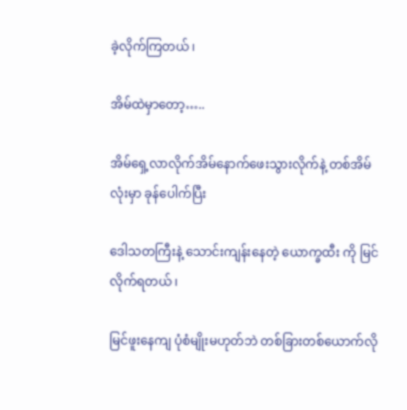ခဲ့လိုက်ကြတယ် ၊

အိမ်ထဲမှာတော့…..

အိမ်ရှေ့လာလိုက်အိမ်နောက်ဖေးသွားလိုက်နဲ့ တစ်အိမ်လုံးမှာ ခုန်ပေါက်ပြီး

ဒေါသတကြီးနဲ့ သောင်းကျန်းနေတဲ့ ယောက္ခထီး ကို မြင်လိုက်ရတယ် ၊

မြင်ဖူးနေကျ ပုံစံမျိုးမဟုတ်ဘဲ တစ်ခြားတစ်ယောက်လို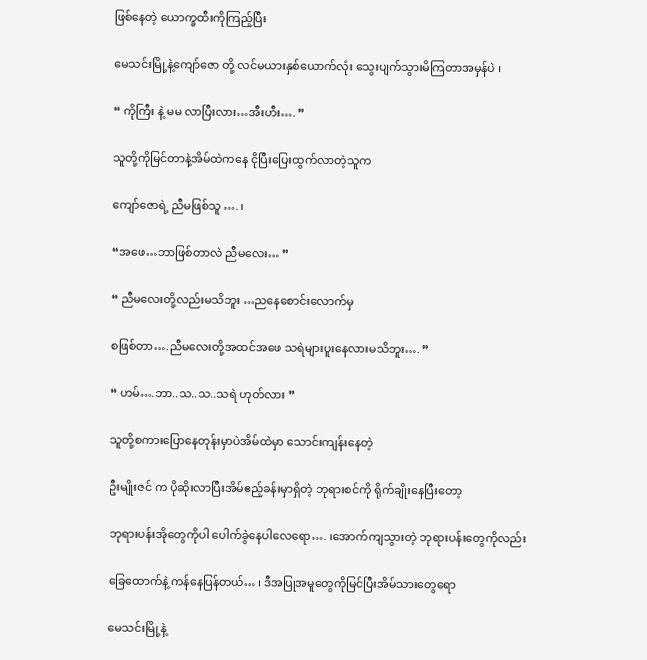ဖြစ်နေတဲ့ ယောက္ခထီးကိုကြည့်ပြီး

မေသင်းမြို့နဲ့ကျော်ဇော တို့ လင်မယားနှစ်ယောက်လုံး သွေးပျက်သွားမိကြတာအမှန်ပဲ ၊

“ ကိုကြီး နဲ့ မမ လာပြီးလား…အီးဟီး…. ”

သူတို့ကိုမြင်တာနဲ့အိမ်ထဲကနေ ငိုပြီးပြေးထွက်လာတဲ့သူက

ကျော်ဇောရဲ့ ညီမဖြစ်သူ …. ၊

“အဖေ…ဘာဖြစ်တာလဲ ညီမလေး… ”

“ ညီမလေးတို့လည်းမသိဘူး …ညနေစောင်းလောက်မှ

စဖြစ်တာ….ညီမလေးတို့အထင်အဖေ သရဲများပူးနေလားမသိဘူး…. ”

“ ဟမ်….ဘာ..သ..သ..သရဲ ဟုတ်လား ”

သူတို့စကားပြောနေတုန်းမှာပဲအိမ်ထဲမှာ သောင်းကျန်းနေတဲ့

ဦးမျိုးဇင် က ပိုဆိုးလာပြီးအိမ်ဧည့်ခန်းမှာရှိတဲ့ ဘုရားစင်ကို ရိုက်ချိုးနေပြီးတော့

ဘုရားပန်းအိုတွေကိုပါ ပေါက်ခွဲနေပါလေရော…. ၊အောက်ကျသွားတဲ့ ဘုရားပန်းတွေကိုလည်း

ခြေထောက်နဲ့ ကန်နေပြန်တယ်… ၊ ဒီအပြုအမူတွေကိုမြင်ပြီးအိမ်သားတွေရော

မေသင်းမြို့နဲ့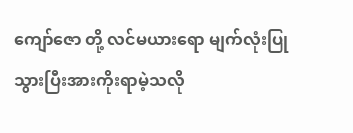ကျော်ဇော တို့ လင်မယားရော မျက်လုံးပြုသွားပြီးအားကိုးရာမဲ့သလို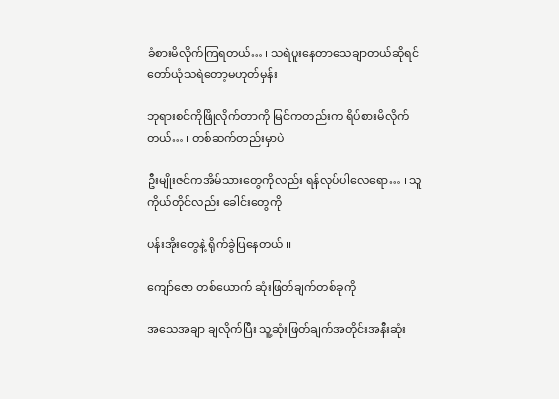ခံစားမိလိုက်ကြရတယ်… ၊ သရဲပူးနေတာသေချာတယ်ဆိုရင် တော်ယုံသရဲတော့မဟုတ်မှန်း

ဘုရားစင်ကိုဖြိုလိုက်တာကို မြင်ကတည်းက ရိပ်စားမိလိုက်တယ်… ၊ တစ်ဆက်တည်းမှာပဲ

ဦးမျိုးဇင်ကအိမ်သားတွေကိုလည်း ရန်လုပ်ပါလေရော… ၊ သူကိုယ်တိုင်လည်း ခေါင်းတွေကို

ပန်းအိုးတွေနဲ့ ရိုက်ခွဲပြနေတယ် ။

ကျော်ဇော တစ်ယောက် ဆုံးဖြတ်ချက်တစ်ခုကို

အသေအချာ ချလိုက်ပြီး သူ့ဆုံးဖြတ်ချက်အတိုင်းအနီးဆုံး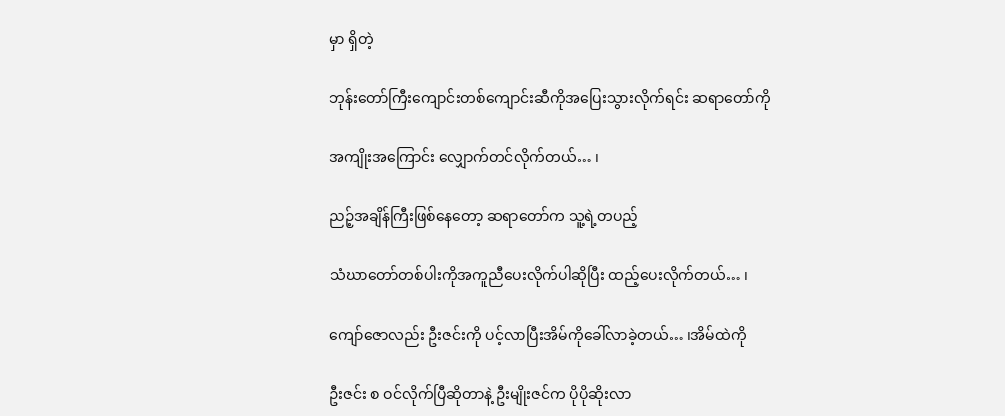မှာ ရှိတဲ့

ဘုန်းတော်ကြီးကျောင်းတစ်ကျောင်းဆီကိုအပြေးသွားလိုက်ရင်း ဆရာတော်ကို

အကျိုးအကြောင်း လျှောက်တင်လိုက်တယ်… ၊

ညဉ့်အချိန်ကြီးဖြစ်နေတော့ ဆရာတော်က သူ့ရဲ့တပည့်

သံဃာတော်တစ်ပါးကိုအကူညီပေးလိုက်ပါဆိုပြီး ထည့်ပေးလိုက်တယ်… ၊

ကျော်ဇောလည်း ဦးဇင်းကို ပင့်လာပြီးအိမ်ကိုခေါ်လာခဲ့တယ်… ၊အိမ်ထဲကို

ဦးဇင်း စ ဝင်လိုက်ပြီဆိုတာနဲ့ ဦးမျိုးဇင်က ပိုပိုဆိုးလာ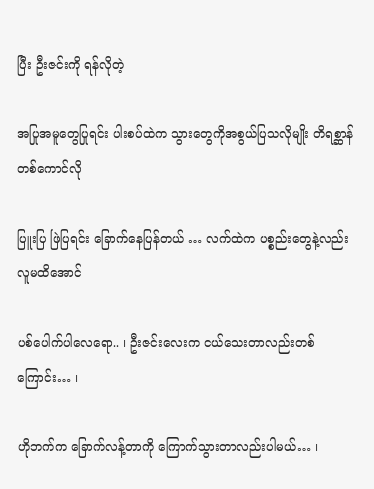ပြီး ဦးဇင်းကို ရန်လိုတဲ့

အပြုအမူတွေပြုရင်း ပါးစပ်ထဲက သွားတွေကိုအစွယ်ပြသလိုမျိုး တိရစ္ဆာန်တစ်ကောင်လို

ပြူးပြ ဖြဲပြရင်း ခြောက်နေပြန်တယ် … လက်ထဲက ပစ္စည်းတွေနဲ့လည်း လူမထိအောင်

ပစ်ပေါက်ပါလေရော.. ၊ ဦးဇင်းလေးက ငယ်သေးတာလည်းတစ်ကြောင်း… ၊

ဟိုဘက်က ခြောက်လန့်တာကို ကြောက်သွားတာလည်းပါမယ်… ၊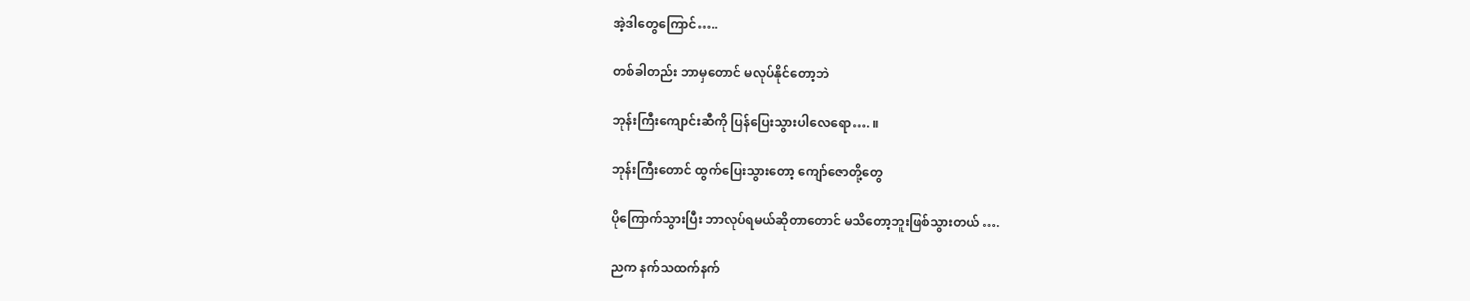အဲ့ဒါတွေကြောင်…..

တစ်ခါတည်း ဘာမှတောင် မလုပ်နိုင်တော့ဘဲ

ဘုန်းကြီးကျောင်းဆီကို ပြန်ပြေးသွားပါလေရော…. ။

ဘုန်းကြီးတောင် ထွက်ပြေးသွားတော့ ကျော်ဇောတို့တွေ

ပိုကြောက်သွားပြီး ဘာလုပ်ရမယ်ဆိုတာတောင် မသိတော့ဘူးဖြစ်သွားတယ် ….

ညက နက်သထက်နက်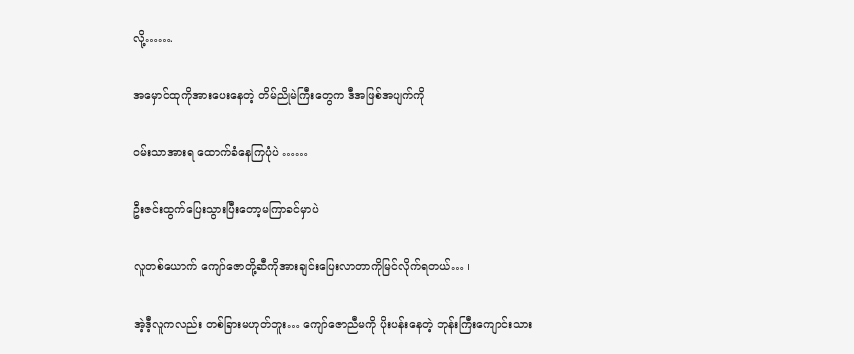လို့…….

အမှောင်ထုကိုအားပေးနေတဲ့ တိမ်ညိုမဲကြီးတွေက ဒီအဖြစ်အပျက်ကို

ဝမ်းသာအားရ ထောက်ခံနေကြပုံပဲ ……

ဦးဇင်းထွက်ပြေးသွားပြီးတော့မကြာခင်မှာပဲ

လူတစ်ယောက် ကျော်ဇောတို့ဆီကိုအားချင်းပြေးလာတာကိုမြင်လိုက်ရတယ်… ၊

အဲ့ဒီ့လူကလည်း တစ်ခြားမဟုတ်ဘူး… ကျော်ဇောညီမကို ပိုးပန်းနေတဲ့ ဘုန်းကြီးကျောင်းသား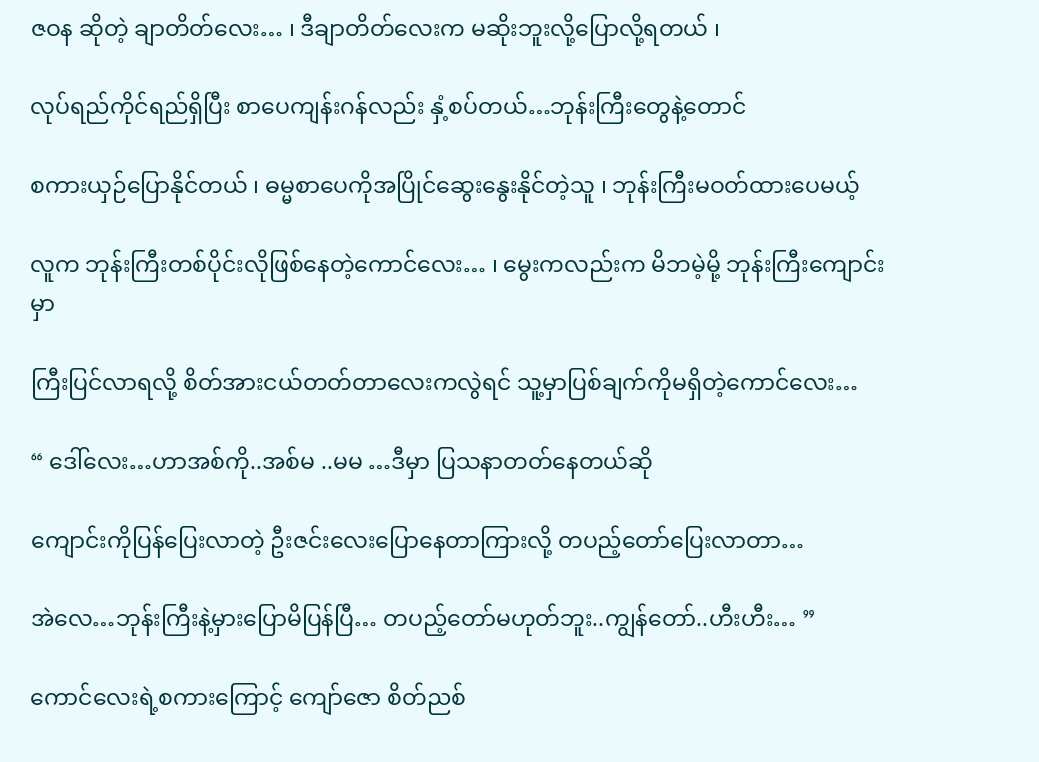ဇဝန ဆိုတဲ့ ချာတိတ်လေး… ၊ ဒီချာတိတ်လေးက မဆိုးဘူးလို့ပြောလို့ရတယ် ၊

လုပ်ရည်ကိုင်ရည်ရှိပြီး စာပေကျန်းဂန်လည်း နှံ့စပ်တယ်…ဘုန်းကြီးတွေနဲ့တောင်

စကားယှဉ်ပြောနိုင်တယ် ၊ ဓမ္မစာပေကိုအပြိုင်ဆွေးနွေးနိုင်တဲ့သူ ၊ ဘုန်းကြီးမဝတ်ထားပေမယ့်

လူက ဘုန်းကြီးတစ်ပိုင်းလိုဖြစ်နေတဲ့ကောင်လေး… ၊ မွေးကလည်းက မိဘမဲ့မို့ ဘုန်းကြီးကျောင်းမှာ

ကြီးပြင်လာရလို့ စိတ်အားငယ်တတ်တာလေးကလွဲရင် သူ့မှာပြစ်ချက်ကိုမရှိတဲ့ကောင်လေး…

“ ဒေါ်လေး…ဟာအစ်ကို..အစ်မ ..မမ …ဒီမှာ ပြသနာတတ်နေတယ်ဆို

ကျောင်းကိုပြန်ပြေးလာတဲ့ ဦးဇင်းလေးပြောနေတာကြားလို့ တပည့်တော်ပြေးလာတာ…

အဲလေ…ဘုန်းကြီးနဲ့မှားပြောမိပြန်ပြီ… တပည့်တော်မဟုတ်ဘူး..ကျွန်တော်..ဟီးဟီး… ”

ကောင်လေးရဲ့စကားကြောင့် ကျော်ဇော စိတ်ညစ်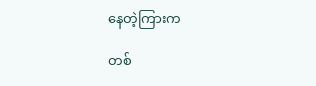နေတဲ့ကြားက

တစ်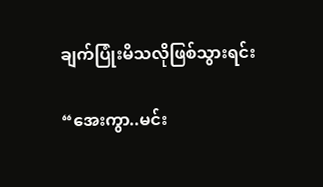ချက်ပြုံးမိသလိုဖြစ်သွားရင်း

“အေးကွာ..မင်း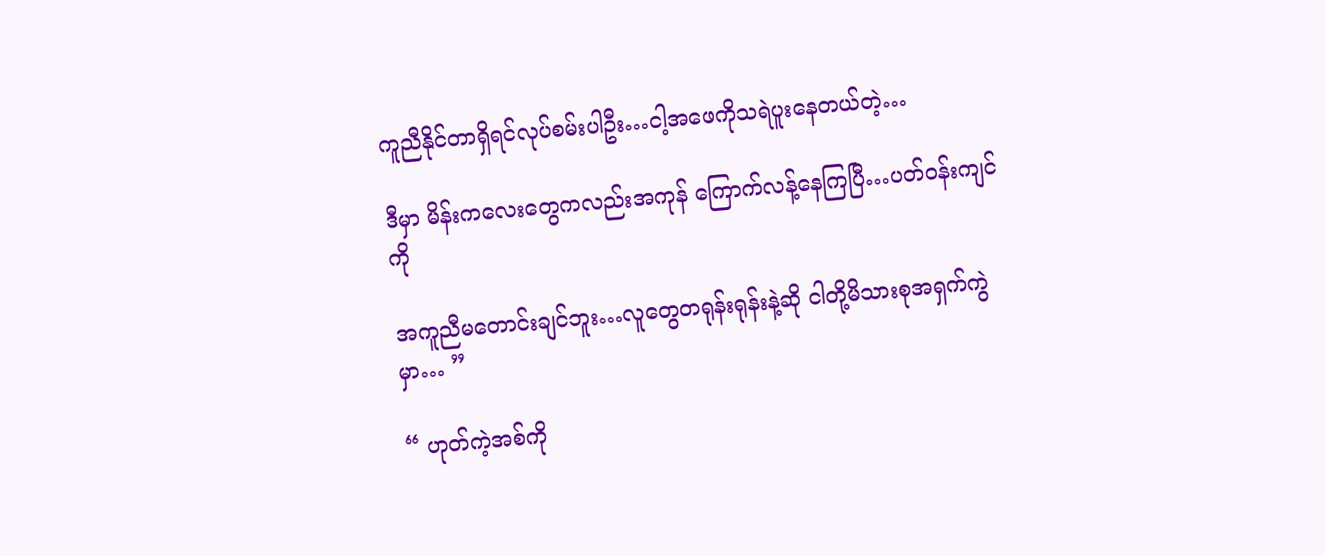ကူညီနိုင်တာရှိရင်လုပ်စမ်းပါဦး…ငါ့အဖေကိုသရဲပူးနေတယ်တဲ့…

ဒီမှာ မိန်းကလေးတွေကလည်းအကုန် ကြောက်လန့်နေကြပြီ…ပတ်ဝန်းကျင်ကို

အကူညီမတောင်းချင်ဘူး…လူတွေတရုန်းရုန်းနဲ့ဆို ငါတို့မိသားစုအရှက်ကွဲမှာ… ”

“ ဟုတ်ကဲ့အစ်ကို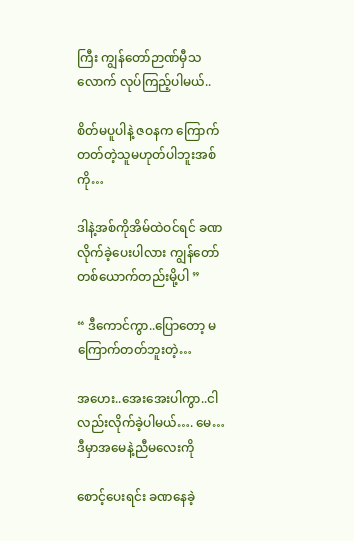ကြီး ကျွန်တော်ဉာဏ်မှီသလောက် လုပ်ကြည့်ပါမယ်..

စိတ်မပူပါနဲ့ ဇဝနက ကြောက်တတ်တဲ့သူမဟုတ်ပါဘူးအစ်ကို…

ဒါနဲ့အစ်ကိုအိမ်ထဲဝင်ရင် ခဏလိုက်ခဲ့ပေးပါလား ကျွန်တော်တစ်ယောက်တည်းမို့ပါ ”

“ ဒီကောင်ကွာ..ပြောတော့ မကြောက်တတ်ဘူးတဲ့…

အဟေး..အေးအေးပါကွာ..ငါလည်းလိုက်ခဲ့ပါမယ်…. မေ…ဒီမှာအမေနဲ့ညီမလေးကို

စောင့်ပေးရင်း ခဏနေခဲ့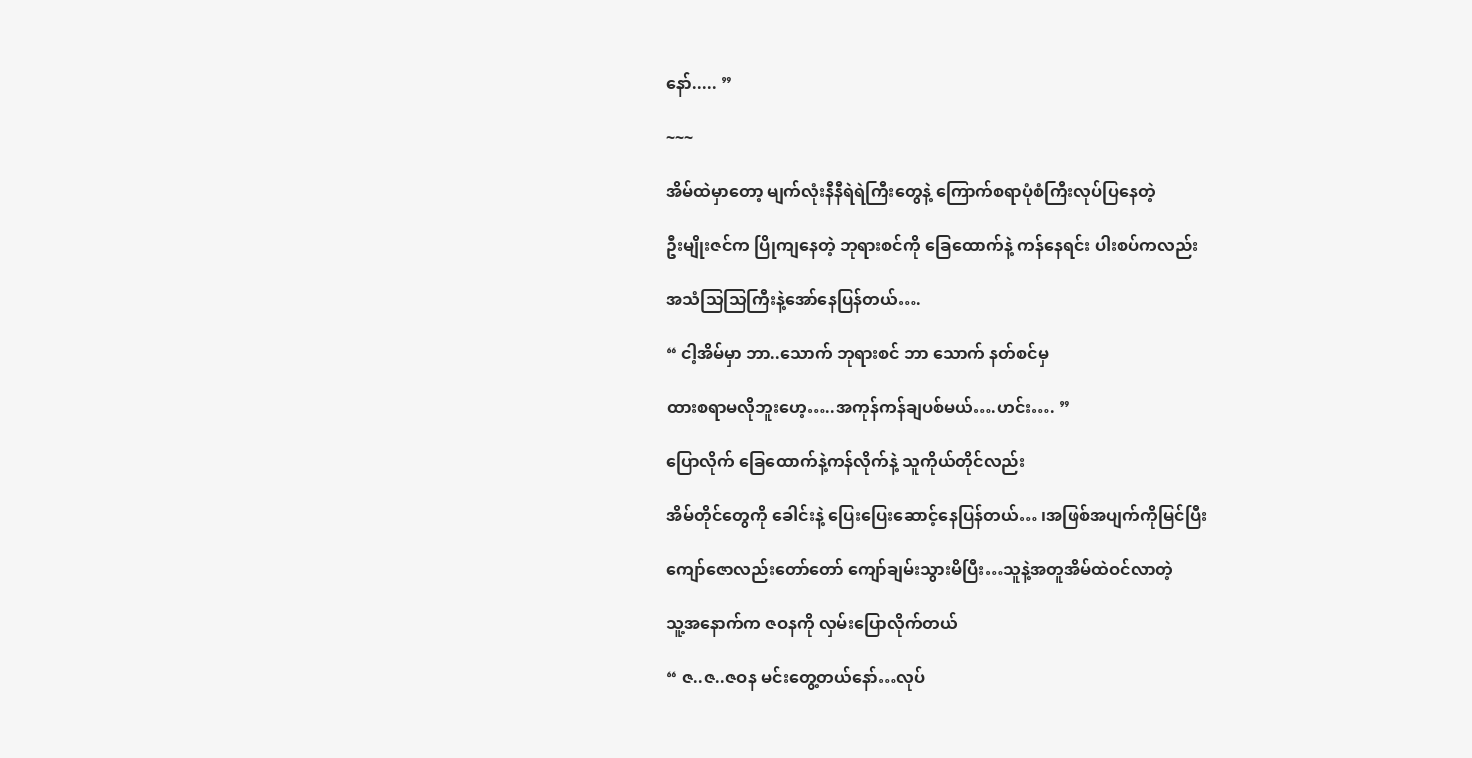နော်..... ”

~~~

အိမ်ထဲမှာတော့ မျက်လုံးနီနီရဲရဲကြီးတွေနဲ့ ကြောက်စရာပုံစံကြီးလုပ်ပြနေတဲ့

ဦးမျိုးဇင်က ပြိုကျနေတဲ့ ဘုရားစင်ကို ခြေထောက်နဲ့ ကန်နေရင်း ပါးစပ်ကလည်း

အသံသြသြကြီးနဲ့အော်နေပြန်တယ်….

“ ငါ့အိမ်မှာ ဘာ..သောက် ဘုရားစင် ဘာ သောက် နတ်စင်မှ

ထားစရာမလိုဘူးဟေ့…..အကုန်ကန်ချပစ်မယ်….ဟင်း…. ”

ပြောလိုက် ခြေထောက်နဲ့ကန်လိုက်နဲ့ သူကိုယ်တိုင်လည်း

အိမ်တိုင်တွေကို ခေါင်းနဲ့ ပြေးပြေးဆောင့်နေပြန်တယ်… ၊အဖြစ်အပျက်ကိုမြင်ပြီး

ကျော်ဇောလည်းတော်တော် ကျော်ချမ်းသွားမိပြီး…သူနဲ့အတူအိမ်ထဲဝင်လာတဲ့

သူ့အနောက်က ဇဝနကို လှမ်းပြောလိုက်တယ်

“ ဇ..ဇ..ဇဝန မင်းတွေ့တယ်နော်…လုပ်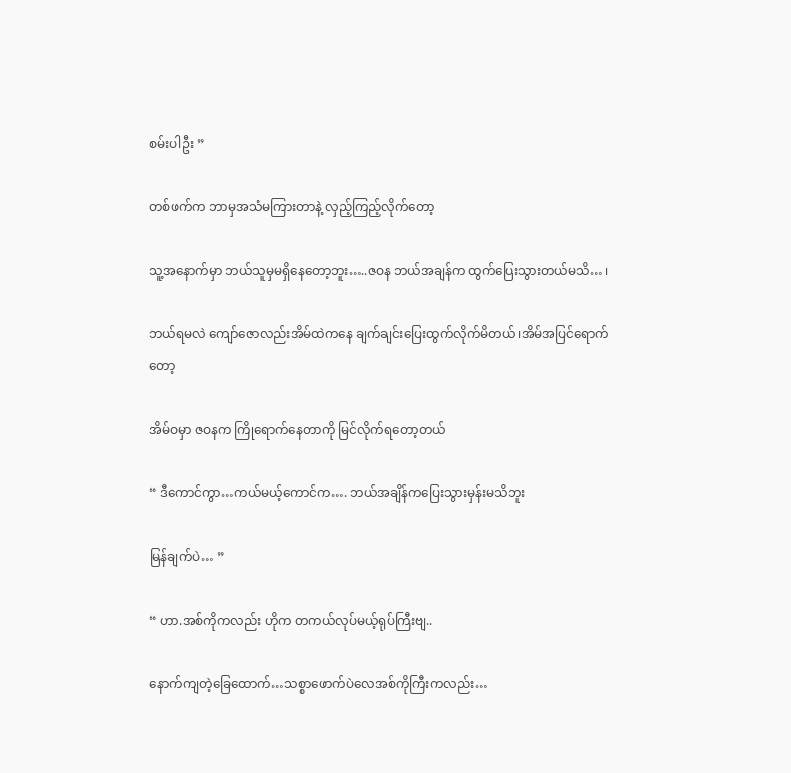စမ်းပါဦး ”

တစ်ဖက်က ဘာမှအသံမကြားတာနဲ့ လှည့်ကြည့်လိုက်တော့

သူ့အနောက်မှာ ဘယ်သူမှမရှိနေတော့ဘူး…..ဇဝန ဘယ်အချန်က ထွက်ပြေးသွားတယ်မသိ… ၊

ဘယ်ရမလဲ ကျော်ဇောလည်းအိမ်ထဲကနေ ချက်ချင်းပြေးထွက်လိုက်မိတယ် ၊အိမ်အပြင်ရောက်တော့

အိမ်ဝမှာ ဇဝနက ကြိုရောက်နေတာကို မြင်လိုက်ရတော့တယ်

“ ဒီကောင်ကွာ…ကယ်မယ့်ကောင်က…. ဘယ်အချိန်ကပြေးသွားမှန်းမသိဘူး

မြန်ချက်ပဲ… ”

“ ဟာ.အစ်ကိုကလည်း ဟိုက တကယ်လုပ်မယ့်ရုပ်ကြီးဗျ..

နောက်ကျတဲ့ခြေထောက်…သစ္စာဖောက်ပဲလေအစ်ကိုကြီးကလည်း…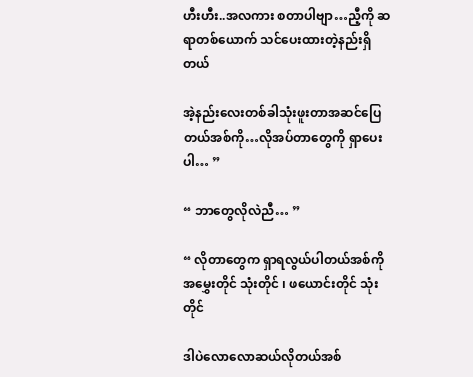ဟီးဟီး..အလကား စတာပါဗျာ…ညီ့ကို ဆရာတစ်ယောက် သင်ပေးထားတဲ့နည်းရှိတယ်

အဲ့နည်းလေးတစ်ခါသုံးဖူးတာအဆင်ပြေတယ်အစ်ကို…လိုအပ်တာတွေကို ရှာပေးပါ… ”

“ ဘာတွေလိုလဲညီ… ”

“ လိုတာတွေက ရှာရလွယ်ပါတယ်အစ်ကိုအမွှေးတိုင် သုံးတိုင် ၊ ဖယောင်းတိုင် သုံးတိုင်

ဒါပဲလောလောဆယ်လိုတယ်အစ်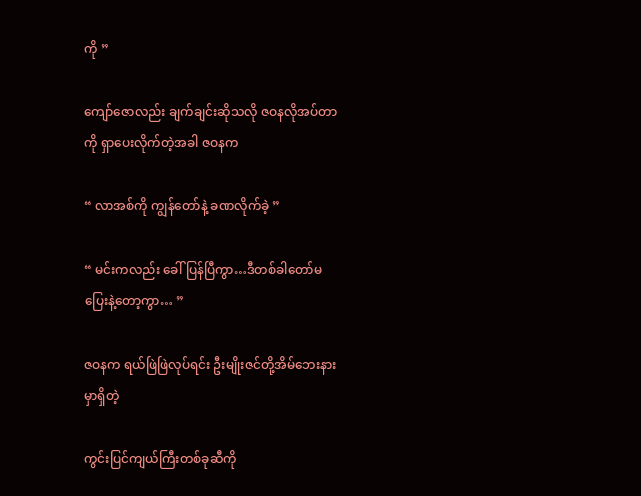ကို ”

ကျော်ဇောလည်း ချက်ချင်းဆိုသလို ဇဝနလိုအပ်တာကို ရှာပေးလိုက်တဲ့အခါ ဇဝနက

“ လာအစ်ကို ကျွန်တော်နဲ့ ခဏလိုက်ခဲ့ ”

“ မင်းကလည်း ခေါ်ပြန်ပြီကွာ…ဒီတစ်ခါတော်မပြေးနဲ့တော့ကွာ… ”

ဇဝနက ရယ်ဖြဲဖြဲလုပ်ရင်း ဦးမျိုးဇင်တို့အိမ်ဘေးနားမှာရှိတဲ့

ကွင်းပြင်ကျယ်ကြီးတစ်ခုဆီကို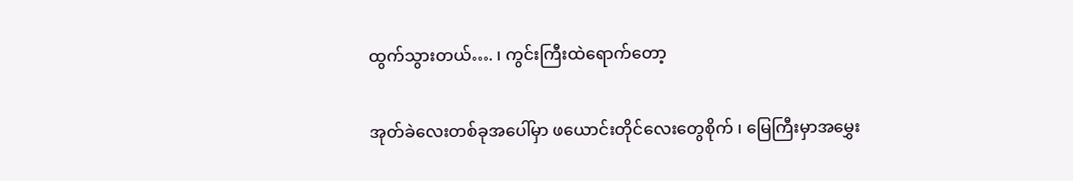ထွက်သွားတယ်…. ၊ ကွင်းကြီးထဲရောက်တော့

အုတ်ခဲလေးတစ်ခုအပေါ်မှာ ဖယောင်းတိုင်လေးတွေစိုက် ၊ မြေကြီးမှာအမွှေး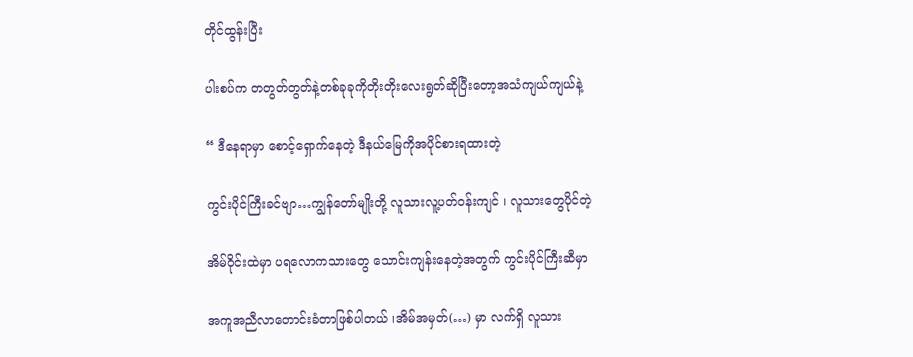တိုင်ထွန်းပြီး

ပါးစပ်က တတွတ်တွတ်နဲ့တစ်ခုခုကိုတိုးတိုးလေးရွတ်ဆိုပြီးတော့အသံကျယ်ကျယ်နဲ့

“ ဒီနေရာမှာ စောင့်ရှောက်နေတဲ့ ဒီနယ်မြေကိုအပိုင်စားရထားတဲ့

ကွင်းပိုင်ကြီးခင်ဗျာ…ကျွန်တော်မျိုးတို့ လူသားလူ့ပတ်ဝန်းကျင် ၊ လူသားတွေပိုင်တဲ့

အိမ်ဝိုင်းထဲမှာ ပရလောကသားတွေ သောင်းကျန်းနေတဲ့အတွက် ကွင်းပိုင်ကြီးဆီမှာ

အကူအညီလာတောင်းခံတာဖြစ်ပါတယ် ၊အိမ်အမှတ်(…) မှာ လက်ရှိ လူသား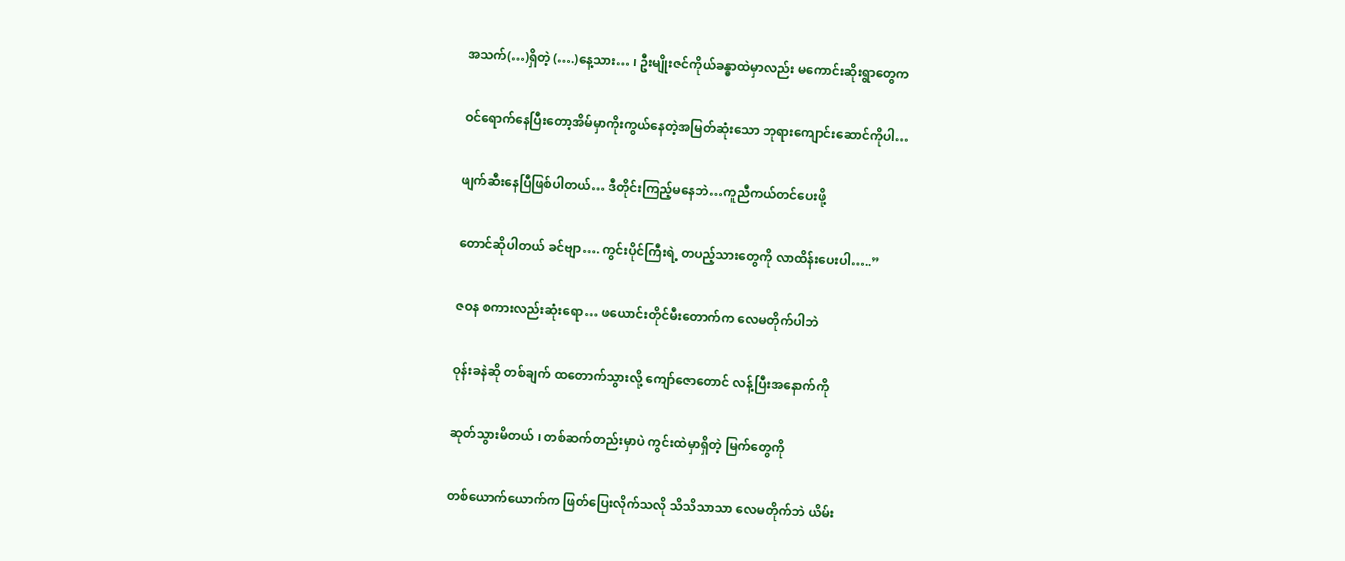အသက်(…)ရှိတဲ့ (….)နေ့သား… ၊ ဦးမျိုးဇင်ကိုယ်ခန္ဓာထဲမှာလည်း မကောင်းဆိုးရွာတွေက

ဝင်ရောက်နေပြီးတော့အိမ်မှာကိုးကွယ်နေတဲ့အမြတ်ဆုံးသော ဘုရားကျောင်းဆောင်ကိုပါ…

ဖျက်ဆီးနေပြီဖြစ်ပါတယ်… ဒီတိုင်းကြည့်မနေဘဲ…ကူညီကယ်တင်ပေးဖို့

တောင်ဆိုပါတယ် ခင်ဗျာ…. ကွင်းပိုင်ကြီးရဲ့ တပည့်သားတွေကို လာထိန်းပေးပါ…..”

ဇဝန စကားလည်းဆုံးရော… ဖယောင်းတိုင်မီးတောက်က လေမတိုက်ပါဘဲ

ဝုန်းခနဲဆို တစ်ချက် ထတောက်သွားလို့ ကျော်ဇောတောင် လန့်ပြီးအနောက်ကို

ဆုတ်သွားမိတယ် ၊ တစ်ဆက်တည်းမှာပဲ ကွင်းထဲမှာရှိတဲ့ မြက်တွေကို

တစ်ယောက်ယောက်က ဖြတ်ပြေးလိုက်သလို သိသိသာသာ လေမတိုက်ဘဲ ယိမ်း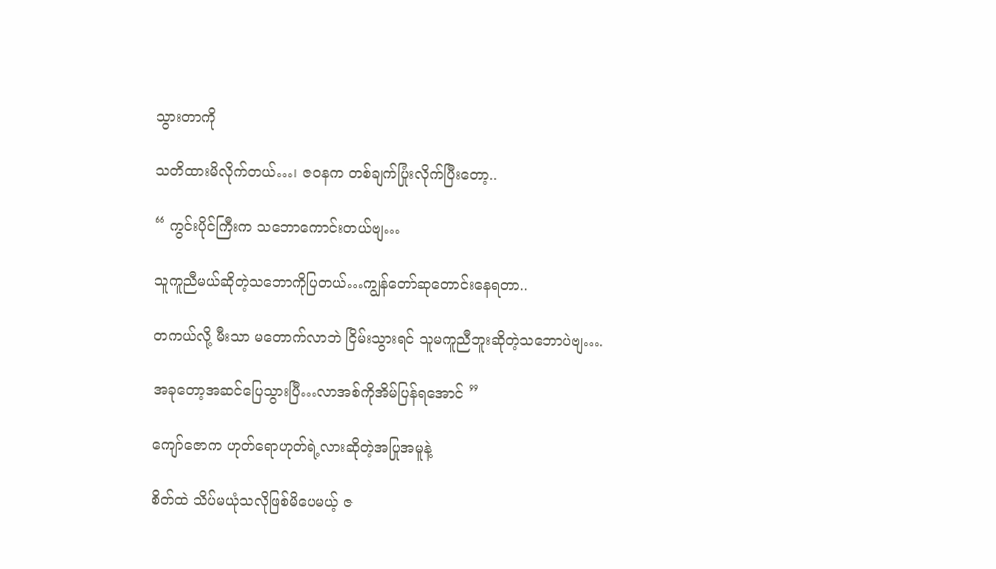သွားတာကို

သတိထားမိလိုက်တယ်…၊ ဇဝနက တစ်ချက်ပြုံးလိုက်ပြီးတော့..

“ ကွင်းပိုင်ကြီးက သဘောကောင်းတယ်ဗျ…

သူကူညီမယ်ဆိုတဲ့သဘောကိုပြတယ်…ကျွန်တော်ဆုတောင်းနေရတာ..

တကယ်လို့ မီးသာ မတောက်လာဘဲ ငြိမ်းသွားရင် သူမကူညီဘူးဆိုတဲ့သဘောပဲဗျ….

အခုတော့အဆင်ပြေသွားပြီ…လာအစ်ကိုအိမ်ပြန်ရအောင် ”

ကျော်ဇောက ဟုတ်ရောဟုတ်ရဲ့လားဆိုတဲ့အပြုအမူနဲ့

စိတ်ထဲ သိပ်မယုံသလိုဖြစ်မိပေမယ့် ဇ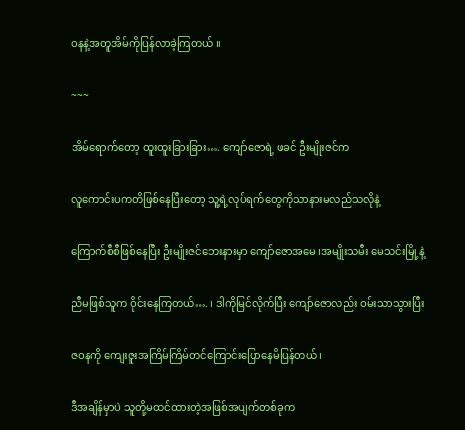ဝနနဲ့အတူအိမ်ကိုပြန်လာခဲ့ကြတယ် ။

~~~

အိမ်ရောက်တော့ ထူးထူးခြားခြား…. ကျော်ဇောရဲ့ ဖခင် ဦးမျိုးဇင်က

လူကောင်းပကတိဖြစ်နေပြီးတော့ သူ့ရဲ့လုပ်ရက်တွေကိုသာနားမလည်သလိုနဲ့

ကြောက်စီစီဖြစ်နေပြီး ဦးမျိုးဇင်ဘေးနားမှာ ကျော်ဇောအမေ ၊အမျိုးသမီး မေသင်းမြို့နဲ့

ညီမဖြစ်သူက ဝိုင်းနေကြတယ်…. ၊ ဒါကိုမြင်လိုက်ပြီး ကျော်ဇောလည်း ဝမ်းသာသွားပြီး

ဇဝနကို ကျေးဇူးအကြိမ်ကြိမ်တင်ကြောင်းပြောနေမိပြန်တယ် ၊

ဒီအချိန်မှာပဲ သူတို့မထင်ထားတဲ့အဖြစ်အပျက်တစ်ခုက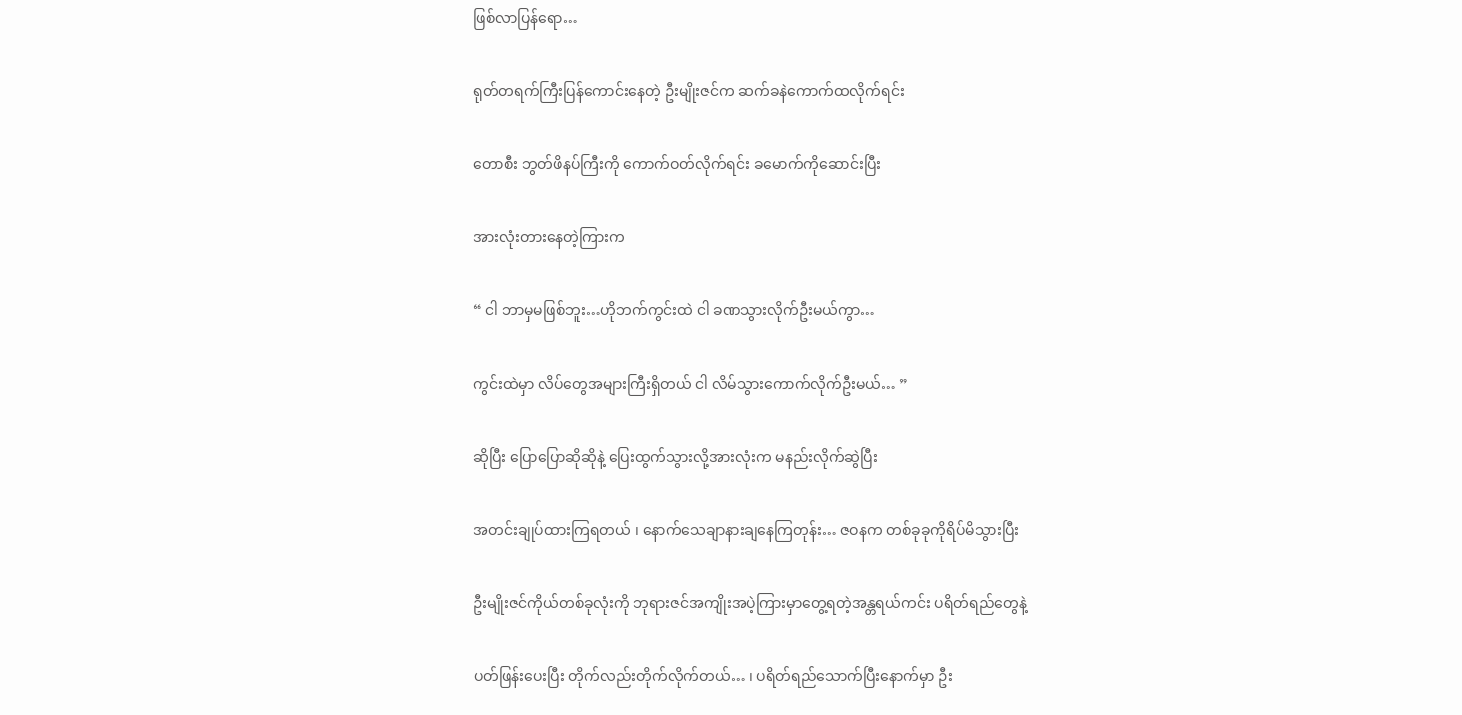ဖြစ်လာပြန်ရော…

ရုတ်တရက်ကြီးပြန်ကောင်းနေတဲ့ ဦးမျိုးဇင်က ဆက်ခနဲကောက်ထလိုက်ရင်း

တောစီး ဘွတ်ဖိနပ်ကြီးကို ကောက်ဝတ်လိုက်ရင်း ခမောက်ကိုဆောင်းပြီး

အားလုံးတားနေတဲ့ကြားက

“ ငါ ဘာမှမဖြစ်ဘူး…ဟိုဘက်ကွင်းထဲ ငါ ခဏသွားလိုက်ဦးမယ်ကွာ…

ကွင်းထဲမှာ လိပ်တွေအများကြီးရှိတယ် ငါ လိမ်သွားကောက်လိုက်ဦးမယ်… ”

ဆိုပြီး ပြောပြောဆိုဆိုနဲ့ ပြေးထွက်သွားလို့အားလုံးက မနည်းလိုက်ဆွဲပြီး

အတင်းချုပ်ထားကြရတယ် ၊ နောက်သေချာနားချနေကြတုန်း… ဇဝနက တစ်ခုခုကိုရိပ်မိသွားပြီး

ဦးမျိုးဇင်ကိုယ်တစ်ခုလုံးကို ဘုရားဇင်အကျိုးအပဲ့ကြားမှာတွေ့ရတဲ့အန္တရယ်ကင်း ပရိတ်ရည်တွေနဲ့

ပတ်ဖြန်းပေးပြီး တိုက်လည်းတိုက်လိုက်တယ်… ၊ ပရိတ်ရည်သောက်ပြီးနောက်မှာ ဦး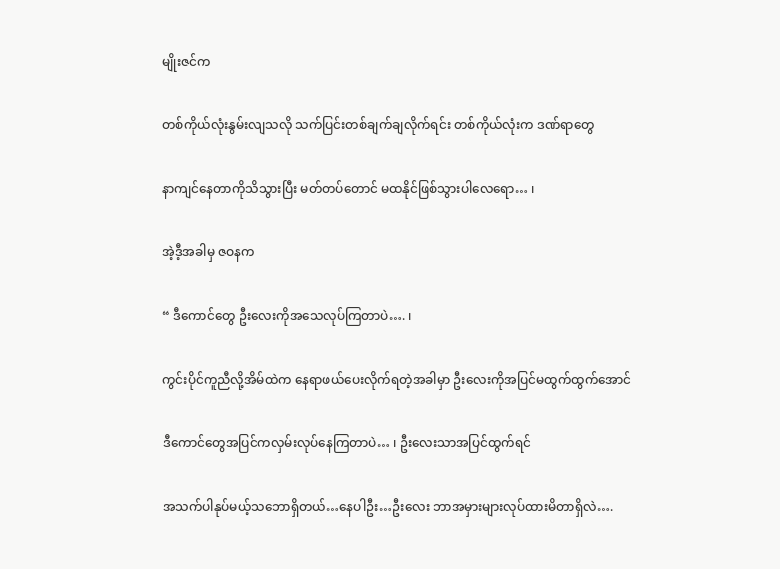မျိုးဇင်က

တစ်ကိုယ်လုံးနွမ်းလျသလို သက်ပြင်းတစ်ချက်ချလိုက်ရင်း တစ်ကိုယ်လုံးက ဒဏ်ရာတွေ

နာကျင်နေတာကိုသိသွားပြီး မတ်တပ်တောင် မထနိုင်ဖြစ်သွားပါလေရော… ၊

အဲ့ဒီ့အခါမှ ဇဝနက

“ ဒီကောင်တွေ ဦးလေးကိုအသေလုပ်ကြတာပဲ…. ၊

ကွင်းပိုင်ကူညီလို့အိမ်ထဲက နေရာဖယ်ပေးလိုက်ရတဲ့အခါမှာ ဦးလေးကိုအပြင်မထွက်ထွက်အောင်

ဒီကောင်တွေအပြင်ကလှမ်းလုပ်နေကြတာပဲ… ၊ ဦးလေးသာအပြင်ထွက်ရင်

အသက်ပါနုပ်မယ့်သဘောရှိတယ်…နေပါဦး…ဦးလေး ဘာအမှားများလုပ်ထားမိတာရှိလဲ….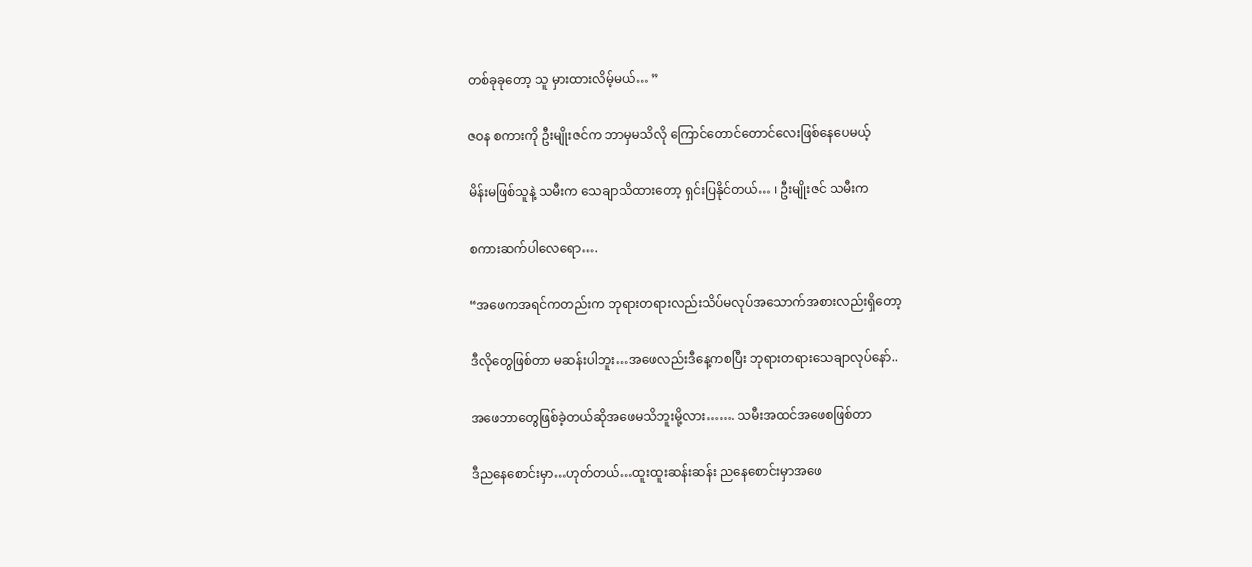တစ်ခုခုတော့ သူ မှားထားလိမ့်မယ်… ”

ဇဝန စကားကို ဦးမျိုးဇင်က ဘာမှမသိလို ကြောင်တောင်တောင်လေးဖြစ်နေပေမယ့်

မိန်းမဖြစ်သူနဲ့ သမီးက သေချာသိထားတော့ ရှင်းပြနိုင်တယ်… ၊ ဦးမျိုးဇင် သမီးက

စကားဆက်ပါလေရော….

“အဖေကအရင်ကတည်းက ဘုရားတရားလည်းသိပ်မလုပ်အသောက်အစားလည်းရှိတော့

ဒီလိုတွေဖြစ်တာ မဆန်းပါဘူး…အဖေလည်းဒီနေ့ကစပြီး ဘုရားတရားသေချာလုပ်နော်..

အဖေဘာတွေဖြစ်ခဲ့တယ်ဆိုအဖေမသိဘူးမို့လား……. သမီးအထင်အဖေစဖြစ်တာ

ဒီညနေစောင်းမှာ…ဟုတ်တယ်…ထူးထူးဆန်းဆန်း ညနေစောင်းမှာအဖေ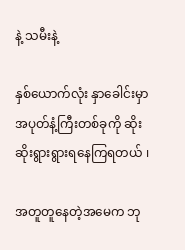နဲ့ သမီးနဲ့

နှစ်ယောက်လုံး နှာခေါင်းမှာအပုတ်နံ့ကြီးတစ်ခုကို ဆိုးဆိုးရွားရွားရနေကြရတယ် ၊

အတူတူနေတဲ့အမေက ဘု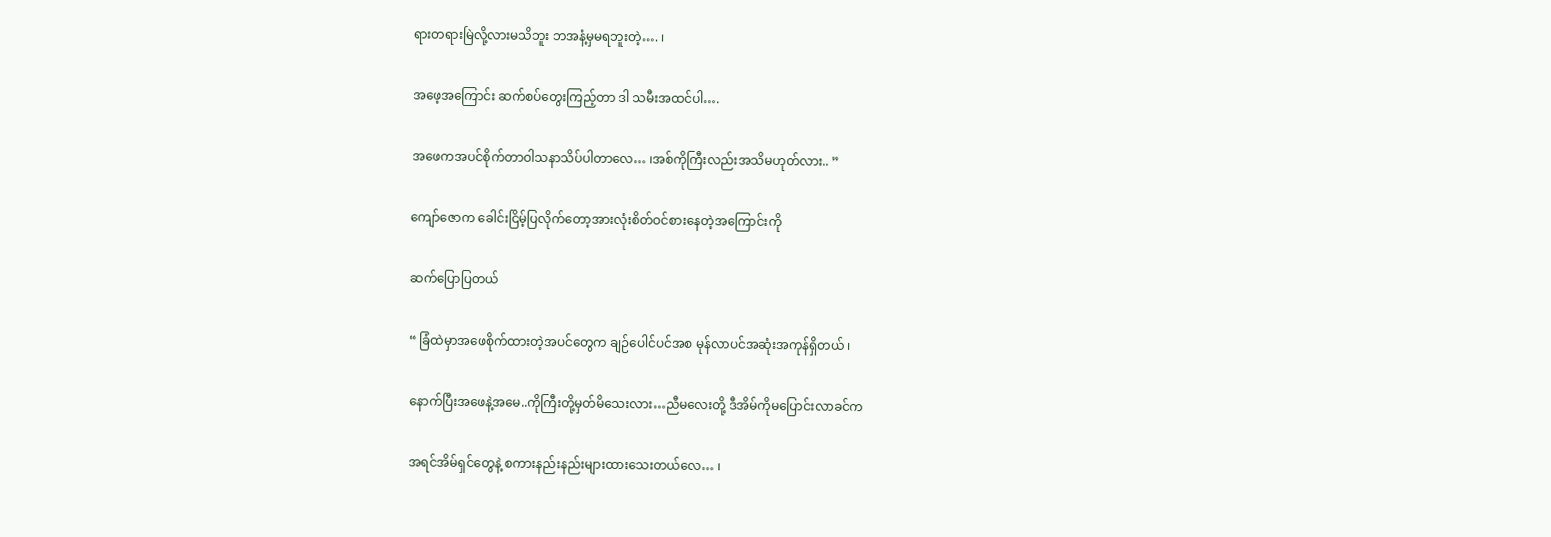ရားတရားမြဲလို့လားမသိဘူး ဘအနံ့မှမရဘူးတဲ့…. ၊

အဖေ့အကြောင်း ဆက်စပ်တွေးကြည့်တာ ဒါ သမီးအထင်ပါ….

အဖေကအပင်စိုက်တာဝါသနာသိပ်ပါတာလေ… ၊အစ်ကိုကြီးလည်းအသိမဟုတ်လား.. ”

ကျော်ဇောက ခေါင်းငြိမ့်ပြလိုက်တော့အားလုံးစိတ်ဝင်စားနေတဲ့အကြောင်းကို

ဆက်ပြောပြတယ်

“ ခြံထဲမှာအဖေစိုက်ထားတဲ့အပင်တွေက ချဉ်ပေါင်ပင်အစ မုန်လာပင်အဆုံးအကုန်ရှိတယ် ၊

နောက်ပြီးအဖေနဲ့အမေ..ကိုကြီးတို့မှတ်မိသေးလား…ညီမလေးတို့ ဒီအိမ်ကိုမပြောင်းလာခင်က

အရင်အိမ်ရှင်တွေနဲ့ စကားနည်းနည်းများထားသေးတယ်လေ… ၊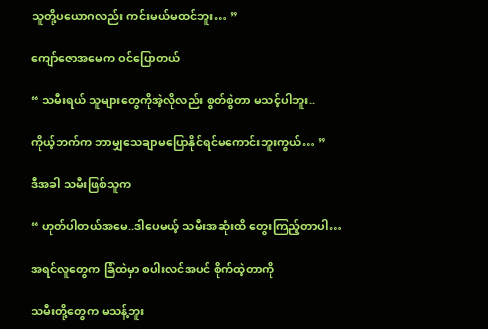သူတို့ပယောဂလည်း ကင်းမယ်မထင်ဘူး… ”

ကျော်ဇောအမေက ဝင်ပြောတယ်

“ သမီးရယ် သူများတွေကိုအဲ့လိုလည်း စွတ်စွဲတာ မသင့်ပါဘူး..

ကိုယ့်ဘက်က ဘာမျှသေချာမပြောနိုင်ရင်မကောင်းဘူးကွယ်… ”

ဒီအခါ သမီးဖြစ်သူက

“ ဟုတ်ပါတယ်အမေ..ဒါပေမယ့် သမီးအဆုံးထိ တွေးကြည့်တာပါ…

အရင်လူတွေက ခြံထဲမှာ စပါးလင်အပင် စိုက်ထဲ့တာကို

သမီးတို့တွေက မသန့်ဘူး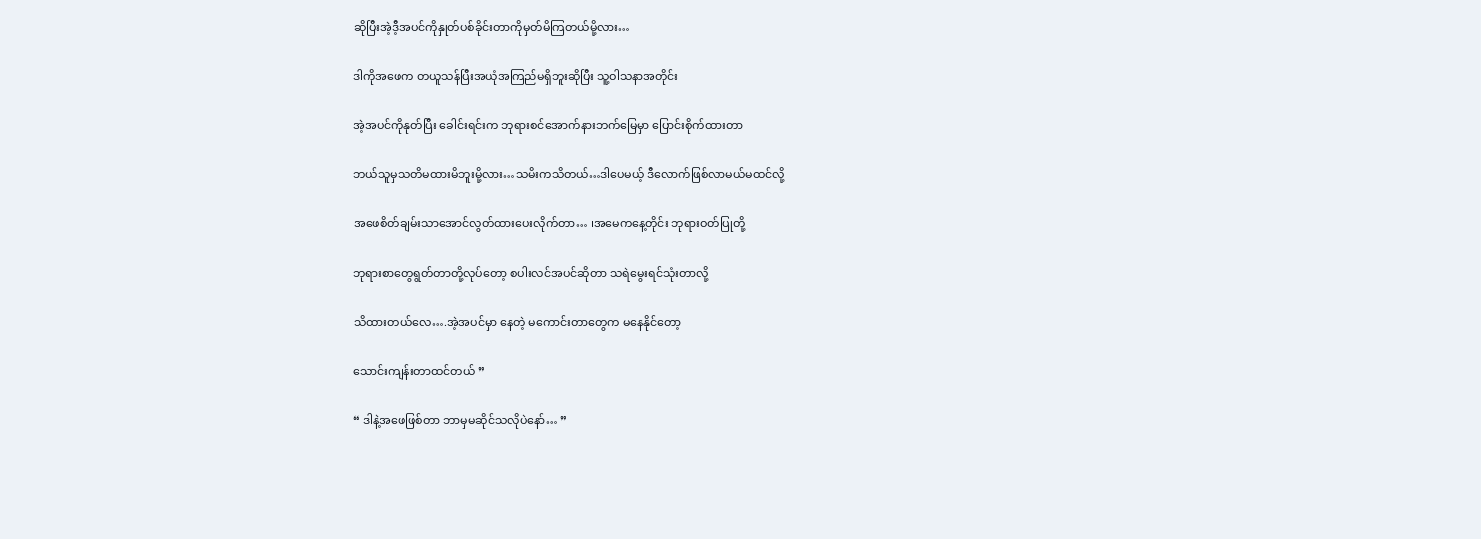ဆိုပြီးအဲ့ဒီ့အပင်ကိုနှုတ်ပစ်ခိုင်းတာကိုမှတ်မိကြတယ်မို့လား…

ဒါကိုအဖေက တယူသန်ပြီးအယုံအကြည်မရှိဘူးဆိုပြီး သူ့ဝါသနာအတိုင်း

အဲ့အပင်ကိုနုတ်ပြီး ခေါင်းရင်းက ဘုရားစင်အောက်နားဘက်မြေမှာ ပြောင်းစိုက်ထားတာ

ဘယ်သူမှသတိမထားမိဘူးမို့လား…သမိးကသိတယ်…ဒါပေမယ့် ဒီလောက်ဖြစ်လာမယ်မထင်လို့

အဖေစိတ်ချမ်းသာအောင်လွတ်ထားပေးလိုက်တာ… ၊အမေကနေ့တိုင်း ဘုရားဝတ်ပြုတို့

ဘုရားစာတွေရွတ်တာတို့လုပ်တော့ စပါးလင်အပင်ဆိုတာ သရဲမွေးရင်သုံးတာလို့

သိထားတယ်လေ….အဲ့အပင်မှာ နေတဲ့ မကောင်းတာတွေက မနေနိုင်တော့

သောင်းကျန်းတာထင်တယ် ”

“ ဒါနဲ့အဖေဖြစ်တာ ဘာမှမဆိုင်သလိုပဲနော်… ”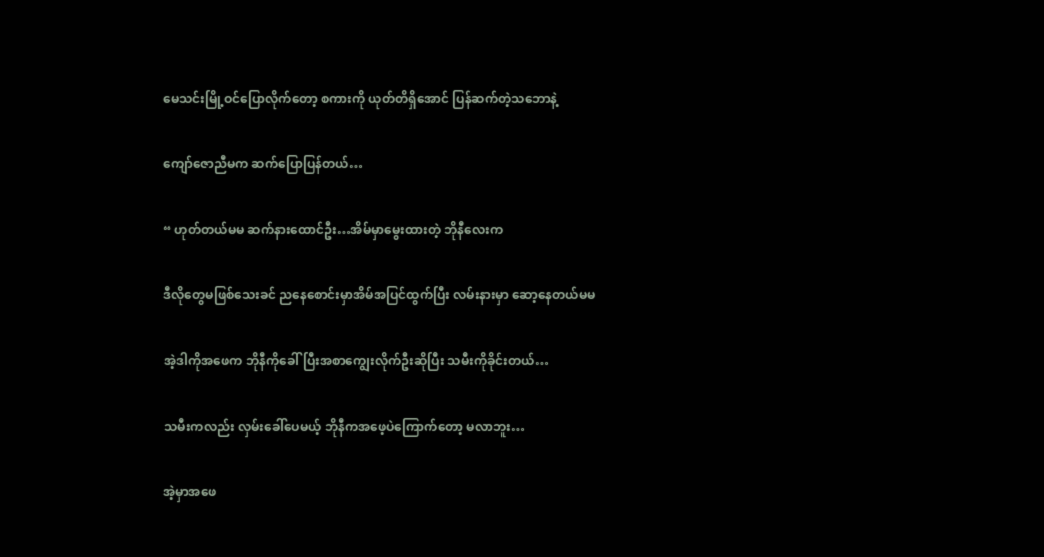မေသင်းမြို့ဝင်ပြောလိုက်တော့ စကားကို ယုတ်တိရှိအောင် ပြန်ဆက်တဲ့သဘောနဲ့

ကျော်ဇောညီမက ဆက်ပြောပြန်တယ်…

“ ဟုတ်တယ်မမ ဆက်နားထောင်ဦး…အိမ်မှာမွေးထားတဲ့ ဘိုနီလေးက

ဒီလိုတွေမဖြစ်သေးခင် ညနေစောင်းမှာအိမ်အပြင်ထွက်ပြီး လမ်းနားမှာ ဆော့နေတယ်မမ

အဲ့ဒါကိုအဖေက ဘိုနီကိုခေါ်ပြီးအစာကျွေးလိုက်ဦးဆိုပြီး သမီးကိုခိုင်းတယ်…

သမီးကလည်း လှမ်းခေါ်ပေမယ့် ဘိုနီကအဖေ့ပဲကြောက်တော့ မလာဘူး…

အဲ့မှာအဖေ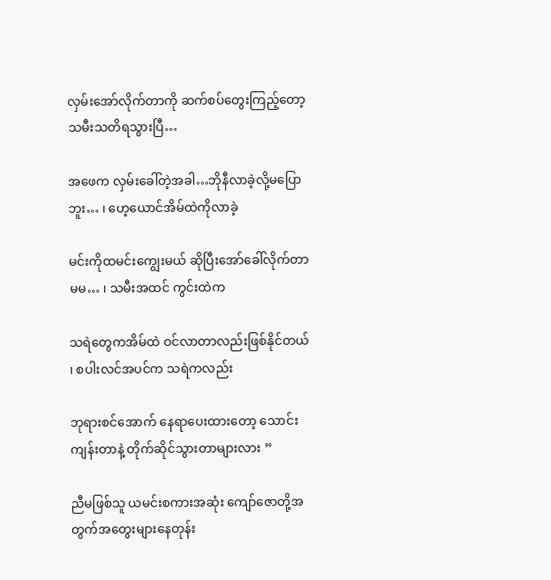လှမ်းအော်လိုက်တာကို ဆက်စပ်တွေးကြည့်တော့ သမီးသတိရသွားပြီ…

အဖေက လှမ်းခေါ်တဲ့အခါ…ဘိုနီလာခဲ့လို့မပြောဘူး… ၊ ဟေ့ယောင်အိမ်ထဲကိုလာခဲ့

မင်းကိုထမင်းကျွေးမယ် ဆိုပြီးအော်ခေါ်လိုက်တာ မမ… ၊ သမီးအထင် ကွင်းထဲက

သရဲတွေကအိမ်ထဲ ဝင်လာတာလည်းဖြစ်နိုင်တယ် ၊ စပါးလင်အပင်က သရဲကလည်း

ဘုရားစင်အောက် နေရာပေးထားတော့ သောင်းကျန်းတာနဲ့ တိုက်ဆိုင်သွားတာများလား ”

ညီမဖြစ်သူ ယမင်းစကားအဆုံး ကျော်ဇောတို့အတွက်အတွေးများနေတုန်း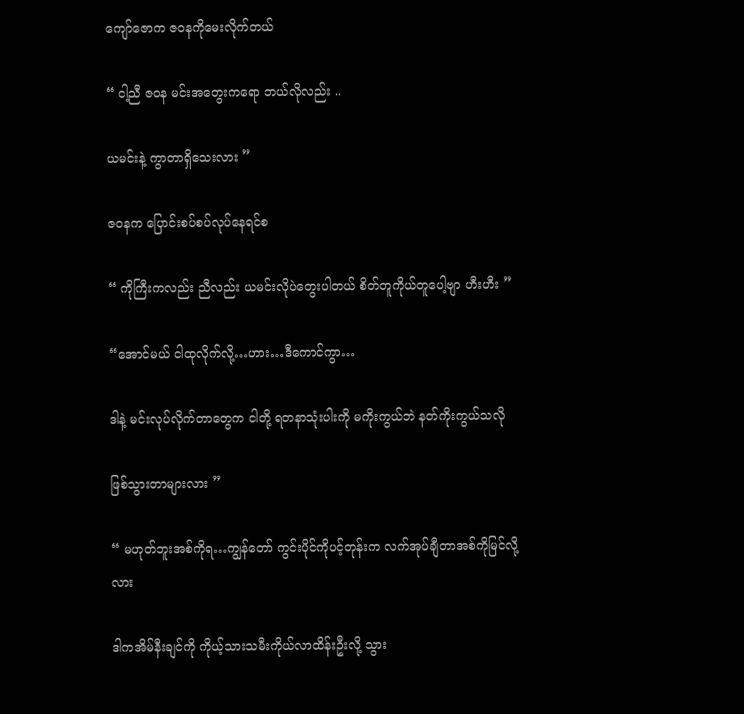ကျော်ဇောက ဇဝနကိုမေးလိုက်တယ်

“ ငါ့ညီ ဇဝန မင်းအတွေးကရော ဘယ်လိုလည်း ..

ယမင်းနဲ့ ကွာတာရှိသေးလား ”

ဇဝနက ပြောင်းစပ်စပ်လုပ်နေရင်စ

“ ကိုကြီးကလည်း ညီလည်း ယမင်းလိုပဲတွေးပါတယ် စိတ်တူကိုယ်တူပေါ့ဗျာ ဟီးဟီး ”

“အောင်မယ် ငါထုလိုက်လို့…ဟား…ဒီကောင်ကွာ…

ဒါနဲ့ မင်းလုပ်လိုက်တာတွေက ငါတို့ ရတနာသုံးပါးကို မကိုးကွယ်ဘဲ နတ်ကိုးကွယ်သလို

ဖြစ်သွားတာများလား ”

“ မဟုတ်ဘူးအစ်ကိုရ…ကျွန်တော် ကွင်းပိုင်ကိုပင့်တုန်းက လက်အုပ်ချီတာအစ်ကိုမြင်လို့လား

ဒါကအိမ်နီးချင်ကို ကိုယ့်သားသမီးကိုယ်လာထိန်းဦးလို့ သွား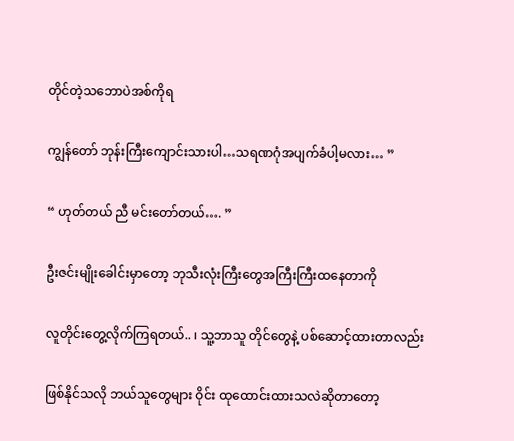တိုင်တဲ့သဘောပဲအစ်ကိုရ

ကျွန်တော် ဘုန်းကြီးကျောင်းသားပါ…သရဏဂုံအပျက်ခံပါ့မလား… ”

“ ဟုတ်တယ် ညီ မင်းတော်တယ်…. ”

ဦးဇင်းမျိုးခေါင်းမှာတော့ ဘုသီးလုံးကြီးတွေအကြီးကြီးထနေတာကို

လူတိုင်းတွေ့လိုက်ကြရတယ်.. ၊ သူ့ဘာသူ တိုင်တွေနဲ့ ပစ်ဆောင့်ထားတာလည်း

ဖြစ်နိုင်သလို ဘယ်သူတွေများ ဝိုင်း ထုထောင်းထားသလဲဆိုတာတော့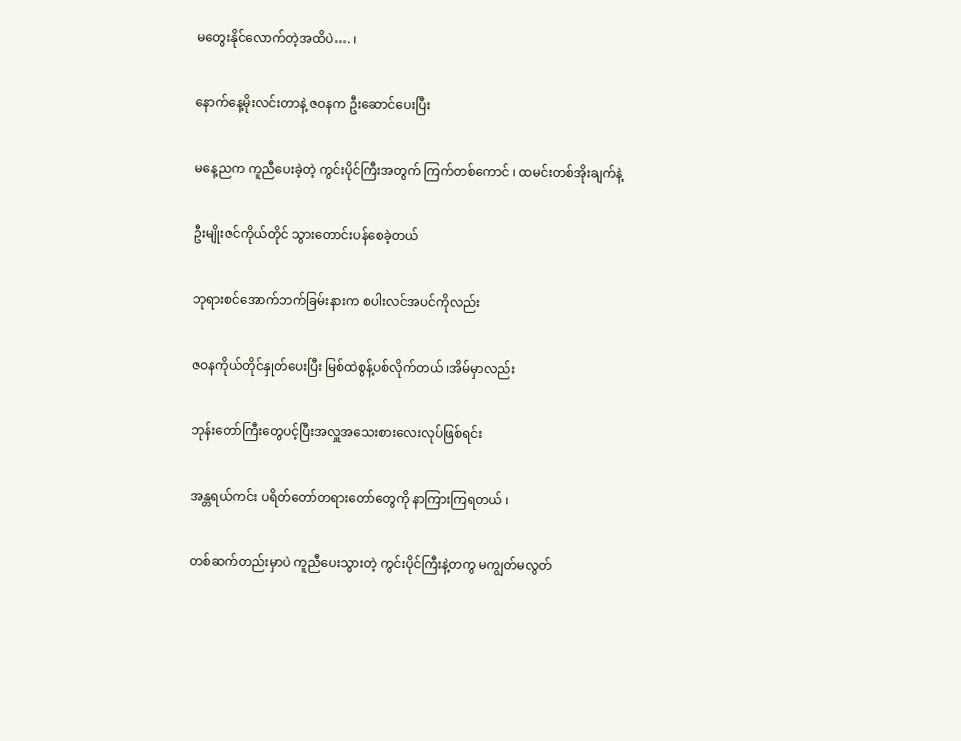မတွေးနိုင်လောက်တဲ့အထိပဲ…. ၊

နောက်နေ့မိုးလင်းတာနဲ့ ဇဝနက ဦးဆောင်ပေးပြီး

မနေ့ညက ကူညီပေးခဲ့တဲ့ ကွင်းပိုင်ကြီးအတွက် ကြက်တစ်ကောင် ၊ ထမင်းတစ်အိုးချက်နဲ့

ဦးမျိုးဇင်ကိုယ်တိုင် သွားတောင်းပန်စေခဲ့တယ်

ဘုရားစင်အောက်ဘက်ခြမ်းနားက စပါးလင်အပင်ကိုလည်း

ဇဝနကိုယ်တိုင်နှုတ်ပေးပြီး မြစ်ထဲစွန့်ပစ်လိုက်တယ် ၊အိမ်မှာလည်း

ဘုန်းတော်ကြီးတွေပင့်ပြီးအလှူအသေးစားလေးလုပ်ဖြစ်ရင်း

အန္တရယ်ကင်း ပရိတ်တော်တရားတော်တွေကို နာကြားကြရတယ် ၊

တစ်ဆက်တည်းမှာပဲ ကူညီပေးသွားတဲ့ ကွင်းပိုင်ကြီးနဲ့တကွ မကျွတ်မလွတ်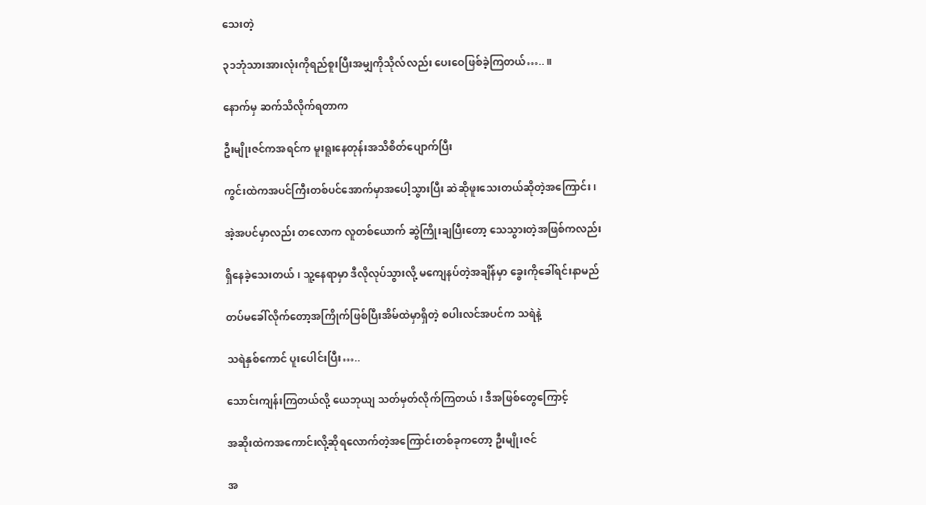သေးတဲ့

၃၁ဘုံသားအားလုံးကိုရည်စူးပြီးအမျှကိုသိုလ်လည်း ပေးဝေဖြစ်ခဲ့ကြတယ်….. ။

နောက်မှ ဆက်သိလိုက်ရတာက

ဦးမျိုးဇင်ကအရင်က မူးရူးနေတုန်းအသိစိတ်ပျောက်ပြီး

ကွင်းထဲကအပင်ကြီးတစ်ပင်အောက်မှာအပေါ့သွားပြီး ဆဲဆိုဖူးသေးတယ်ဆိုတဲ့အကြောင်း ၊

အဲ့အပင်မှာလည်း တလောက လူတစ်ယောက် ဆွဲကြိုးချပြီးတော့ သေသွားတဲ့အဖြစ်ကလည်း

ရှိနေခဲ့သေးတယ် ၊ သူ့နေရာမှာ ဒီလိုလုပ်သွားလို့ မကျေနပ်တဲ့အချိန်မှာ ခွေးကိုခေါ်ရင်းနာမည်

တပ်မခေါ်လိုက်တော့အကြိုက်ဖြစ်ပြီးအိမ်ထဲမှာရှိတဲ့ စပါးလင်အပင်က သရဲနဲ့

သရဲနှစ်ကောင် ပူးပေါင်းပြီး…..

သောင်းကျန်းကြတယ်လို့ ယေဘုယျ သတ်မှတ်လိုက်ကြတယ် ၊ ဒီအဖြစ်တွေကြောင့်

အဆိုးထဲကအကောင်းလို့ဆိုရလောက်တဲ့အကြောင်းတစ်ခုကတော့ ဦးမျိုးဇင်

အ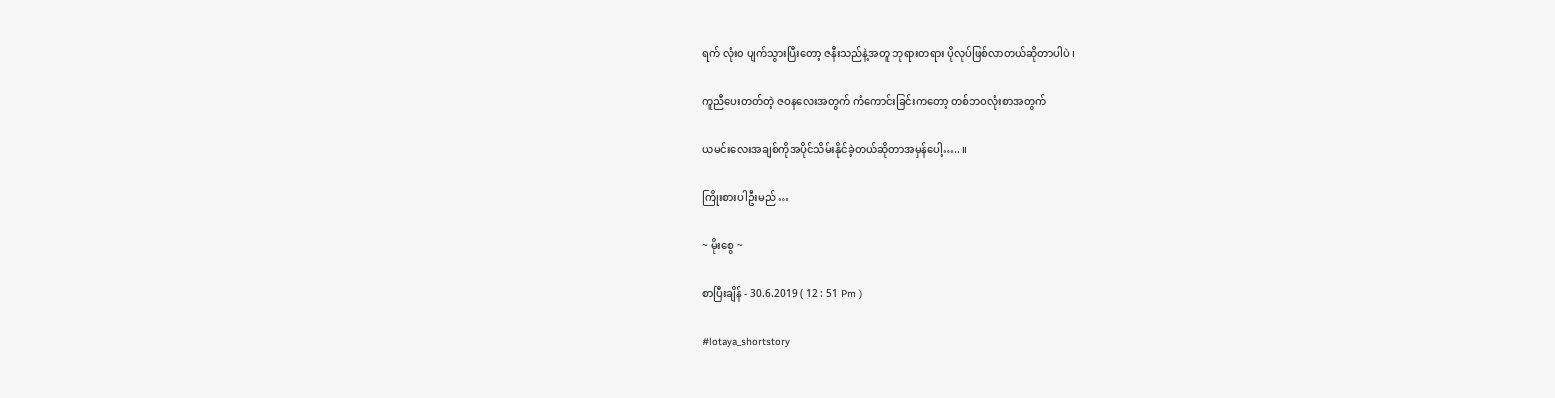ရက် လုံး၀ ပျက်သွားပြီးတော့ ဇနီးသည်နဲ့အတူ ဘုရားတရား ပိုလုပ်ဖြစ်လာတယ်ဆိုတာပါပဲ ၊

ကူညီပေးတတ်တဲ့ ဇဝနလေးအတွက် ကံကောင်းခြင်းကတော့ တစ်ဘဝလုံးစာအတွက်

ယမင်းလေးအချစ်ကိုအပိုင်သိမ်းနိုင်ခဲ့တယ်ဆိုတာအမှန်ပေါ့….. ။

ကြိုးစားပါဦးမည် …

~ မိုးစွေ ~

စာပြီးချိန် - 30.6.2019 ( 12 : 51 Pm )

#lotaya_shortstory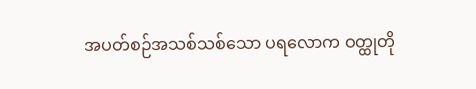အပတ်စဉ်အသစ်သစ်သော ပရလောက ဝတ္ထုတို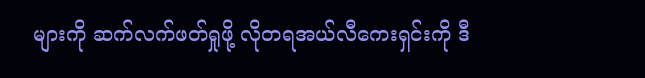များကို ဆက်လက်ဖတ်ရှုဖို့ လိုတရအယ်လီကေးရှင်းကို ဒီ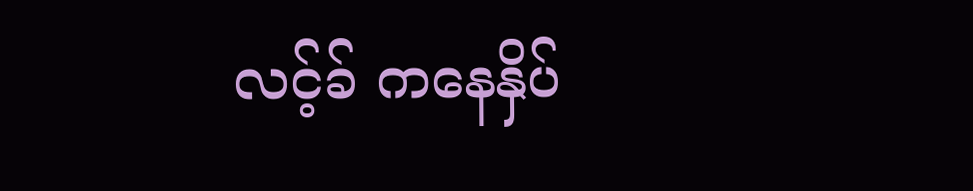လင့်ခ် ကနေနှိပ်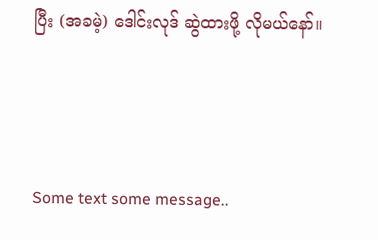ပြီး (အခမဲ့) ဒေါင်းလုဒ် ဆွဲထားဖို့ လိုမယ်နော်။



Some text some message..